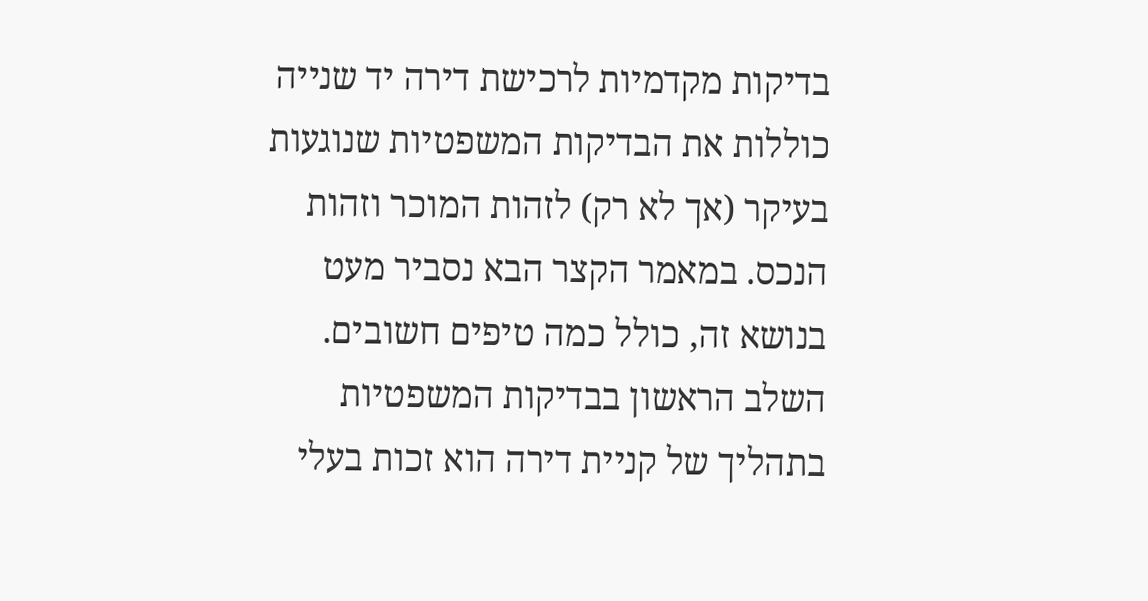בדיקות מקדמיות לרכישת דירה יד שנייה כוללות את הבדיקות המשפטיות שנוגעות בעיקר (אך לא רק) לזהות המוכר וזהות הנכס. במאמר הקצר הבא נסביר מעט בנושא זה, כולל כמה טיפים חשובים.
השלב הראשון בבדיקות המשפטיות בתהליך של קניית דירה הוא זכות בעלי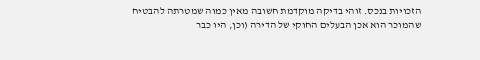הזכויות בנכס. זוהי בדיקה מוקדמת חשובה מאין כמוה שמטרתה להבטיח שהמוכר הוא אכן הבעלים החוקי של הדירה (וכן, היו כבר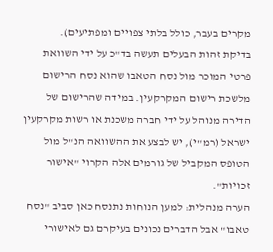מקרים בעבר, כולל בלתי צפויים ומפתיעים).
בדיקת זהות הבעלים תעשה בד"כ על ידי השוואת פרטי המוכר מול נסח הטאבו שהוא נסח הרישום מלשכת רישום המקרקעין. במידה שהרישום של הדירה מנוהל על ידי חברה משכנת או רשות מקרקעין ישראל (רמ"י), יש לבצע את ההשוואה הנ"ל מול הטופס המקביל של גורמים אלה הקרוי "אישור זכויות".
הערה מנהלית: למען הנוחות נתנסח כאן סביב "נסח טאבו" אבל הדברים נכונים בעיקרם גם לאישורי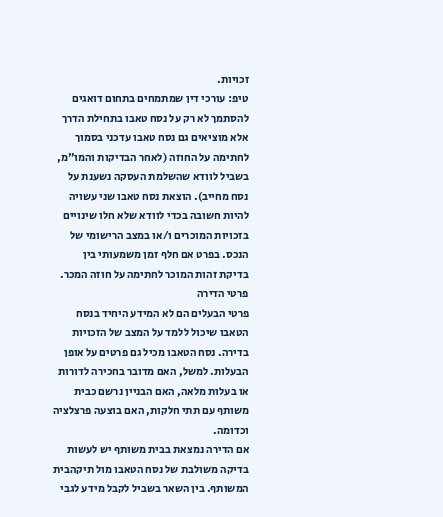זכויות.
טיפ: עורכי דין שמתמחים בתחום דואגים להסתמך לא רק על נסח טאבו בתחילת הדרך אלא מוציאים גם נסח טאבו עדכני בסמוך לחתימה על החוזה (לאחר הבדיקות והמו"מ, בשביל לוודא שהשלמת העסקה נשענת על נסח מחייב). הוצאת נסח טאבו שני עשויה להיות חשובה בכדי לוודא שלא חלו שינויים בזכויות המוכרים ו/או במצב הרישומי של הנכס. בפרט אם חלף זמן משמעותי בין בדיקת זהות המוכר לחתימה על חוזה המכר.
פרטי הדירה
פרטי הבעלים הם לא המידע היחיד בנסח הטאבו שיכול ללמד על המצב של הזכויות בדירה. נסח הטאבו מכיל גם פרטים על אופן הבעלות. למשל, האם מדובר בחכירה לדורות או בעלות מלאה, האם הבניין נרשם כבית משותף עם תתי חלקות, האם בוצעה פרצלציה וכדומה.
אם הדירה נמצאת בבית משותף יש לעשות בדיקה משולבת של נסח הטאבו מול תיקהבית המשותף. בין השאר בשביל לקבל מידע לגבי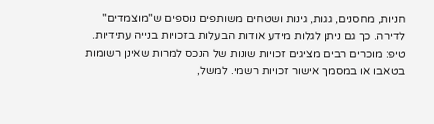חניות, מחסנים, גגות, גינות ושטחים משותפים נוספים ש"מוצמדים" לדירה. כך גם ניתן לגלות מידע אודות הבעלות בזכויות בנייה עתידיות.
טיפ: מוכרים רבים מציגים זכויות שונות של הנכס למרות שאינן רשומות בטאבו או במסמך אישור זכויות רשמי. למשל,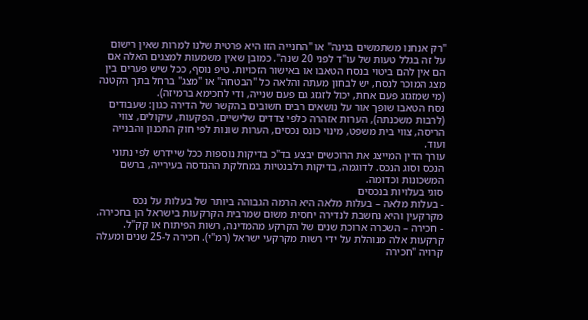"רק אנחנו משתמשים בגינה" או "החנייה הזו היא פרטית שלנו למרות שאין רישום על זה בגלל טעות של עו"ד לפני 20 שנה". כמובן שאין משמעות למצגים האלה אם הם אין להם ביטוי בנסח הטאבו או באישור הזכויות. טיפ נוסף, ככל שיש פערים בין מצג המוכר לנסח, יש לבחון מעתה והלאה כל "הבטחה" או "מצג" ברחל בתך הקטנה (מי שמזגזג פעם אחת, יכול לזגזג גם פעם שנייה, ודי לחכימא ברמיזה).
נסח הטאבו שופך אור על נושאים רבים חשובים בהקשר של הדירה כגון: שעבודים (לרבות משכנתה), הערות אזהרה כלפי צדדים שלישיים, הפקעות, עיקולים, צווי הריסה, צווי בית משפט, מינוי כונס נכסים, הערות שונות לפי חוק התכנון והבנייה ועוד.
עורך הדין המייצג את הרוכשים יבצע בד"כ בדיקות נוספות ככל שיידרש לפי נתוני הנכס וסוג הנכס. לדוגמה, בדיקות רלבנטיות במחלקת ההנדסה בעירייה, ברשם המשכונות וכדומה.
סוגי בעלויות בנכסים
- בעלות מלאה – בעלות מלאה היא הרמה הגבוהה ביותר של בעלות על נכס מקרקעין והיא נחשבת לנדירה יחסית משום שמרבית הקרקעות בישראל הן בחכירה.
- חכירה – השכרה ארוכת שנים של הקרקע מהמדינה, רשות הפיתוח או קק"ל. קרקעות אלה מנוהלת על ידי רשות מקרקעי ישראל (רמ"י). חכירה ל-25 שנים ומעלה קרויה "חכירה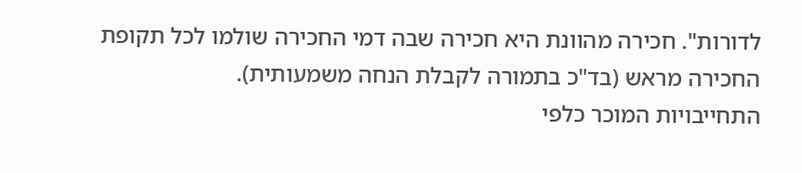לדורות". חכירה מהוונת היא חכירה שבה דמי החכירה שולמו לכל תקופת החכירה מראש (בד"כ בתמורה לקבלת הנחה משמעותית).
התחייבויות המוכר כלפי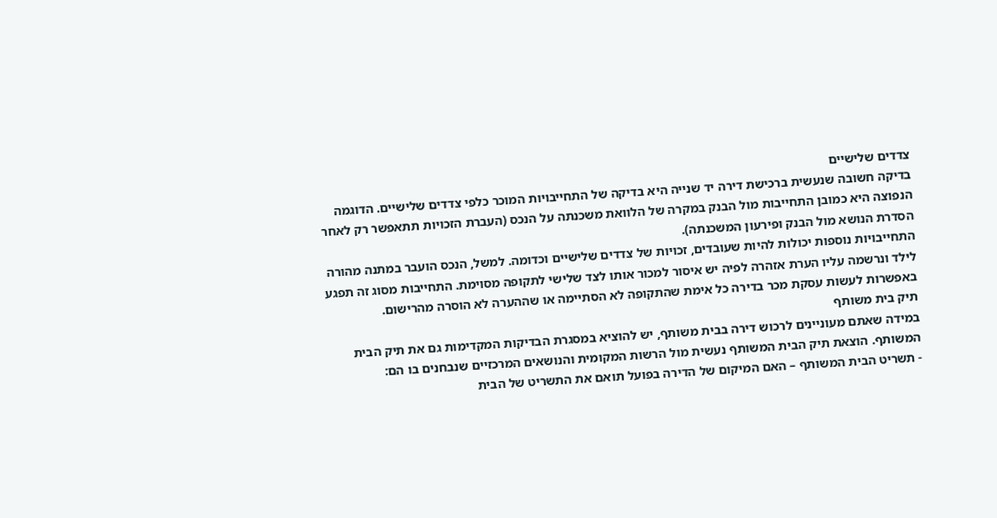צדדים שלישיים
בדיקה חשובה שנעשית ברכישת דירה יד שנייה היא בדיקה של התחייבויות המוכר כלפי צדדים שלישיים. הדוגמה הנפוצה היא כמובן התחייבות מול הבנק במקרה של הלוואת משכנתה על הנכס (העברת הזכויות תתאפשר רק לאחר הסדרת הנושא מול הבנק ופירעון המשכנתה).
התחייבויות נוספות יכולות להיות שעובדים, זכויות של צדדים שלישיים וכדומה. למשל, הנכס הועבר במתנה מהורה לילד ונרשמה עליו הערת אזהרה לפיה יש איסור למכור אותו לצד שלישי לתקופה מסוימת. התחייבות מסוג זה תפגע באפשרות לעשות עסקת מכר בדירה כל אימת שהתקופה לא הסתיימה או שההערה לא הוסרה מהרישום.
תיק בית משותף
במידה שאתם מעוניינים לרכוש דירה בבית משותף, יש להוציא במסגרת הבדיקות המקדימות גם את תיק הבית המשותף. הוצאת תיק הבית המשותף נעשית מול הרשות המקומית והנושאים המרכזיים שנבחנים בו הם:
- תשריט הבית המשותף – האם המיקום של הדירה בפועל תואם את התשריט של הבית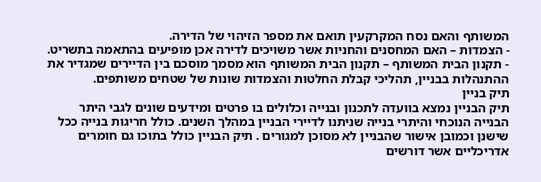המשותף והאם נסח המקרקעין תואם את מספר הזיהוי של הדירה.
- הצמדות – האם המחסנים והחניות אשר משויכים לדירה אכן מופיעים בהתאמה בתשריט.
- תקנון הבית המשותף – תקנון הבית המשותף הוא מסמך מוסכם בין הדיירים שמגדיר את ההתנהלות בבניין, תהליכי קבלת החלטות והצמדות שונות של שטחים משותפים.
תיק בניין
תיק הבניין נמצא בוועדה לתכנון ובנייה וכלולים בו פרטים ומידעים שונים לגבי היתר הבנייה הנוכחי והיתרי בנייה שניתנו לדיירי הבניין במהלך השנים. כולל חריגות בנייה ככל שישנן וכמובן אישור שהבניין לא מסוכן למגורים . תיק הבניין כולל בתוכו גם חומרים אדריכליים אשר דורשים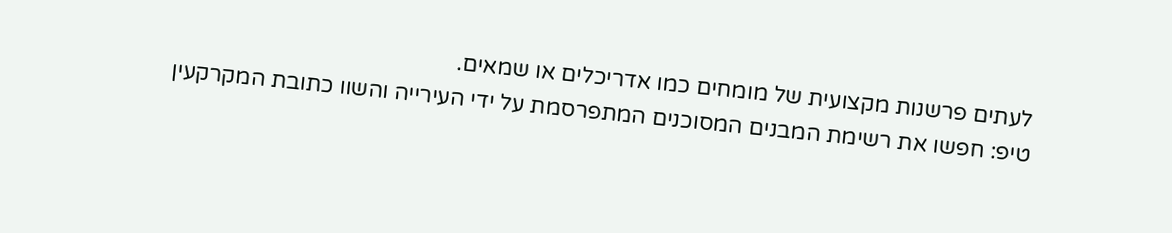לעתים פרשנות מקצועית של מומחים כמו אדריכלים או שמאים.
טיפ: חפשו את רשימת המבנים המסוכנים המתפרסמת על ידי העירייה והשוו כתובת המקרקעין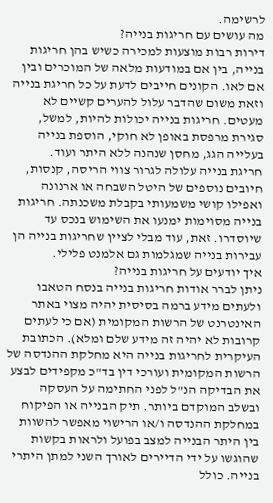לרשימה.
מה עושים עם חריגות בנייה?
דירות רבות מוצעות למכירה כשיש בהן חריגות בנייה, בין אם במודעות מלאה של המוכרים ובין אם לאו. הקונים חייבים לדעת על כל חריגת בנייה וזאת משום שהדבר עלול להערים קשיים לא מעטים. חריגות בנייה יכולות להיות, למשל, סגירת מרפסת באופן לא חוקי, הוספת בנייה בעלייה הגג, מחסן שנהנה ללא היתר ועוד.
חריגת בנייה עלולה לגרור צווי הריסה, קנסות, חיובים נוספים של היטל השבחה או ארנונה ואפילו קושי משמעותי בקבלת משכנתה. חריגות בנייה מסוימות ימנעו את השימוש בנכס עד שיוסדרו. זאת, עוד מבלי לציין שחריגות בנייה הן עבירות בנייה שמגלמות גם אלמנט פלילי.
איך יודעים על חריגות בנייה?
ניתן לברר אודות חריגות בנייה בנסח הטאבו ולעתים מידע ברמה בסיסית יהיה מצוי באתר האינטרנט של הרשות המקומית (אם כי לעתים קרובות לא יהיה זה מידע שלם ומלא). הכתובת העיקרית לחריגות בנייה היא מחלקת ההנדסה של הרשות המקומית ועורכי דין בד"כ מקפידים לבצע את הבדיקה הנ"ל לפני החתימה על העסקה ובשלב המוקדם ביותר. תיק הבנייה או הפיקוח במחלקת ההנדסה ו/או הרישוי מאפשר להשוות בין היתר הבנייה למצב בפועל ולראות בקשות שהוגשו על ידי הדיירים לאורך השני למתן היתרי בנייה. כולל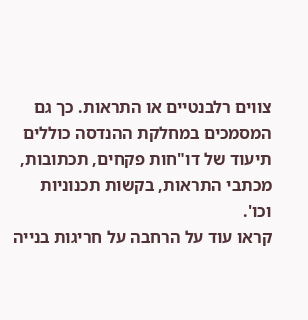צווים רלבנטיים או התראות. כך גם המסמכים במחלקת ההנדסה כוללים תיעוד של דו"חות פקחים, תכתובות, מכתבי התראות, בקשות תכנוניות וכו'.
קראו עוד על הרחבה על חריגות בנייה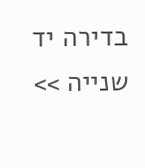בדירה יד שנייה >>